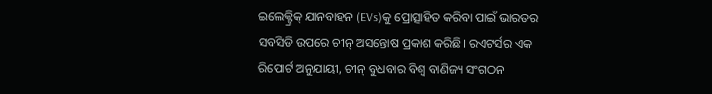ଇଲେକ୍ଟ୍ରିକ୍ ଯାନବାହନ (EVs)କୁ ପ୍ରୋତ୍ସାହିତ କରିବା ପାଇଁ ଭାରତର ସବସିଡି ଉପରେ ଚୀନ୍ ଅସନ୍ତୋଷ ପ୍ରକାଶ କରିଛି। ରଏଟର୍ସର ଏକ ରିପୋର୍ଟ ଅନୁଯାୟୀ, ଚୀନ୍ ବୁଧବାର ବିଶ୍ୱ ବାଣିଜ୍ୟ ସଂଗଠନ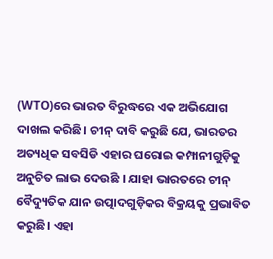(WTO)ରେ ଭାରତ ବିରୁଦ୍ଧରେ ଏକ ଅଭିଯୋଗ ଦାଖଲ କରିଛି। ଚୀନ୍ ଦାବି କରୁଛି ଯେ, ଭାରତର ଅତ୍ୟଧିକ ସବସିଡି ଏହାର ଘରୋଇ କମ୍ପାନୀଗୁଡ଼ିକୁ ଅନୁଚିତ ଲାଭ ଦେଉଛି । ଯାହା ଭାରତରେ ଚୀନ୍ ବୈଦ୍ୟୁତିକ ଯାନ ଉତ୍ପାଦଗୁଡ଼ିକର ବିକ୍ରୟକୁ ପ୍ରଭାବିତ କରୁଛି। ଏହା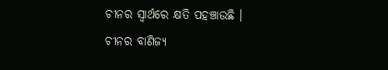ଚୀନର ସ୍ୱାର୍ଥରେ କ୍ଷତି ପହଞ୍ଚାଉଛି ।
ଚୀନର ବାଣିଜ୍ୟ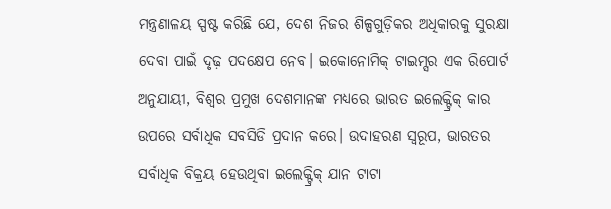ମନ୍ତ୍ରଣାଳୟ ସ୍ପଷ୍ଟ କରିଛି ଯେ, ଦେଶ ନିଜର ଶିଳ୍ପଗୁଡ଼ିକର ଅଧିକାରକୁ ସୁରକ୍ଷା ଦେବା ପାଇଁ ଦୃଢ଼ ପଦକ୍ଷେପ ନେବ। ଇକୋନୋମିକ୍ ଟାଇମ୍ସର ଏକ ରିପୋର୍ଟ ଅନୁଯାୟୀ, ବିଶ୍ୱର ପ୍ରମୁଖ ଦେଶମାନଙ୍କ ମଧ୍ୟରେ ଭାରତ ଇଲେକ୍ଟ୍ରିକ୍ କାର ଉପରେ ସର୍ବାଧିକ ସବସିଡି ପ୍ରଦାନ କରେ। ଉଦାହରଣ ସ୍ୱରୂପ, ଭାରତର ସର୍ବାଧିକ ବିକ୍ରୟ ହେଉଥିବା ଇଲେକ୍ଟ୍ରିକ୍ ଯାନ ଟାଟା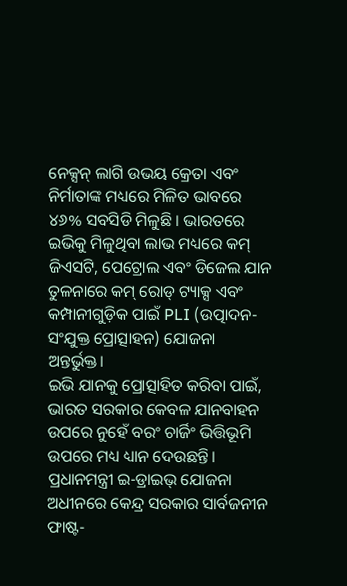ନେକ୍ସନ୍ ଲାଗି ଉଭୟ କ୍ରେତା ଏବଂ ନିର୍ମାତାଙ୍କ ମଧ୍ୟରେ ମିଳିତ ଭାବରେ ୪୬% ସବସିଡି ମିଳୁଛି । ଭାରତରେ ଇଭିକୁ ମିଳୁଥିବା ଲାଭ ମଧ୍ୟରେ କମ୍ ଜିଏସଟି, ପେଟ୍ରୋଲ ଏବଂ ଡିଜେଲ ଯାନ ତୁଳନାରେ କମ୍ ରୋଡ୍ ଟ୍ୟାକ୍ସ ଏବଂ କମ୍ପାନୀଗୁଡ଼ିକ ପାଇଁ PLI (ଉତ୍ପାଦନ-ସଂଯୁକ୍ତ ପ୍ରୋତ୍ସାହନ) ଯୋଜନା ଅନ୍ତର୍ଭୁକ୍ତ।
ଇଭି ଯାନକୁ ପ୍ରୋତ୍ସାହିତ କରିବା ପାଇଁ, ଭାରତ ସରକାର କେବଳ ଯାନବାହନ ଉପରେ ନୁହେଁ ବରଂ ଚାର୍ଜିଂ ଭିତ୍ତିଭୂମି ଉପରେ ମଧ୍ୟ ଧ୍ୟାନ ଦେଉଛନ୍ତି। ପ୍ରଧାନମନ୍ତ୍ରୀ ଇ-ଡ୍ରାଇଭ୍ ଯୋଜନା ଅଧୀନରେ କେନ୍ଦ୍ର ସରକାର ସାର୍ବଜନୀନ ଫାଷ୍ଟ-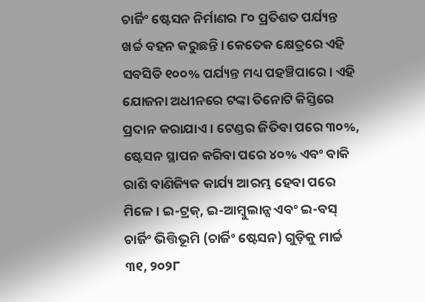ଚାର୍ଜିଂ ଷ୍ଟେସନ ନିର୍ମାଣର ୮୦ ପ୍ରତିଶତ ପର୍ଯ୍ୟନ୍ତ ଖର୍ଚ୍ଚ ବହନ କରୁଛନ୍ତି। କେତେକ କ୍ଷେତ୍ରରେ ଏହି ସବସିଡି ୧୦୦% ପର୍ଯ୍ୟନ୍ତ ମଧ୍ୟ ପହଞ୍ଚିପାରେ। ଏହି ଯୋଜନା ଅଧୀନରେ ଟଙ୍କା ତିନୋଟି କିସ୍ତିରେ ପ୍ରଦାନ କରାଯାଏ । ଟେଣ୍ଡର ଜିତିବା ପରେ ୩୦%, ଷ୍ଟେସନ ସ୍ଥାପନ କରିବା ପରେ ୪୦% ଏବଂ ବାକି ରାଶି ବାଣିଜ୍ୟିକ କାର୍ଯ୍ୟ ଆରମ୍ଭ ହେବା ପରେ ମିଳେ । ଇ-ଟ୍ରକ୍, ଇ-ଆମ୍ବୁଲାନ୍ସ ଏବଂ ଇ-ବସ୍ ଚାର୍ଜିଂ ଭିତ୍ତିଭୂମି (ଚାର୍ଜିଂ ଷ୍ଟେସନ) ଗୁଡ଼ିକୁ ମାର୍ଚ୍ଚ ୩୧, ୨୦୨୮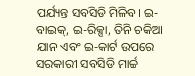ପର୍ଯ୍ୟନ୍ତ ସବସିଡି ମିଳିବ। ଇ-ବାଇକ୍, ଇ-ରିକ୍ସା, ତିନି ଚକିଆ ଯାନ ଏବଂ ଇ-କାର୍ଟ ଉପରେ ସରକାରୀ ସବସିଡି ମାର୍ଚ୍ଚ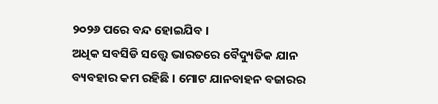୨୦୨୬ ପରେ ବନ୍ଦ ହୋଇଯିବ ।
ଅଧିକ ସବସିଡି ସତ୍ତ୍ୱେ ଭାରତରେ ବୈଦ୍ୟୁତିକ ଯାନ ବ୍ୟବହାର କମ ରହିଛି । ମୋଟ ଯାନବାହନ ବଜାରର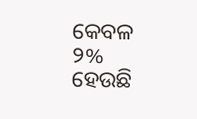କେବଳ ୨% ହେଉଛି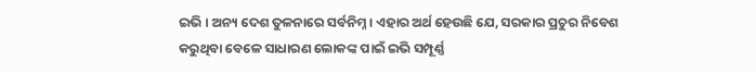ଇଭି । ଅନ୍ୟ ଦେଶ ତୁଳନାରେ ସର୍ବନିମ୍ନ । ଏହାର ଅର୍ଥ ହେଉଛି ଯେ, ସରକାର ପ୍ରଚୁର ନିବେଶ କରୁଥିବା ବେଳେ ସାଧାରଣ ଲୋକଙ୍କ ପାଇଁ ଇଭି ସମ୍ପୂର୍ଣ୍ଣ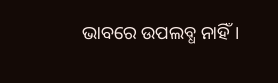ଭାବରେ ଉପଲବ୍ଧ ନାହିଁ।